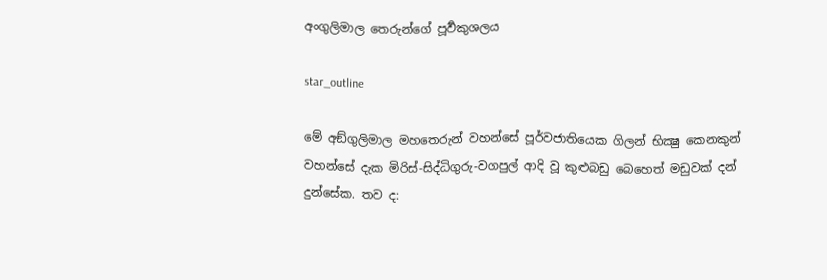අංගුලිමාල තෙරුන්ගේ පූර්‍වකුශලය

star_outline

මේ අඞ්ගුලිමාල මහතෙරුන් වහන්සේ පූර්වජාතියෙක ගිලන් භික්‍ෂු කෙනකුන් වහන්සේ දැක මිරිස්-සිද්ධිගුරු-වගපුල් ආදි වූ කුළුබඩු බෙහෙත් මඩුවක් දන් දුන්සේක. තව ද: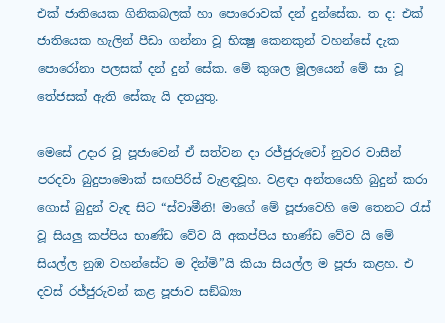එක් ජාතියෙක ගිනිකබලක් හා පොරොවක් දන් දුන්සේක. ත ද: එක් ජාති‍යෙක හැලින් පීඩා ගන්නා වූ භික්‍ෂු කෙනකුන් වහන්සේ දැක පොරෝනා පලසක් දන් දුන් සේක. මේ කුශල මූලයෙන් මේ සා වූ තේජසක් ඇති සේකැ යි දතයුතු.

මෙසේ උදාර වූ පූජාවෙන් ඒ සත්වන දා රජ්ජුරුවෝ නුවර වාසීන් පරදවා බුදුපාමොක් සඟපිරිස් වැළඳවූහ. වළඳා අන්තයෙහි බුදුන් කරා ගොස් බුදුන් වැඳ සිට “ස්වාමීනි! මාගේ මේ පූජාවෙහි මෙ තෙනට රැස් වූ සියලු කප්පිය භාණ්ඩ වේව යි අකප්පිය භාණ්ඩ වේව යි මේ සියල්ල නුඹ වහන්සේට ම දින්මි”යි කියා සියල්ල ම පූජා කළහ. එ දවස් රජ්ජුරුවන් කළ පූජාව සඞ්ඛ්‍යා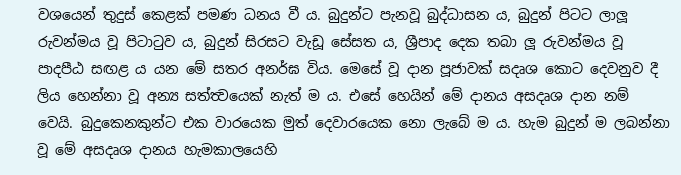වශයෙන් තුදුස් කෙළක් පමණ ධනය වී ය. බුදුන්ට පැනවූ බුද්ධාසන ය, බුදුන් පිටට ලාලූ රුවන්මය වූ පිටාටුව ය, බුදුන් සිරසට වැඩූ සේසත ය, ශ්‍රීපාද දෙක තබා ලූ රුවන්මය වූ පාදපීඨ සඟළ ය යන මේ සතර අනර්ඝ විය. මෙසේ වූ දාන පූජාවක් සදෘශ කොට දෙවනුව දී ලිය හෙන්නා වූ අන්‍ය සත්ත්‍වයෙක් නැත් ම ය. එසේ හෙයින් මේ දානය අසදෘශ දාන නම් වෙයි. බුදුකෙනකුන්ට එක වාරයෙක මුත් දෙවාරයෙක නො ලැබේ ම ය. හැම බුදුන් ම ලබන්නා වූ මේ අසදෘශ දානය හැමකාලයෙහි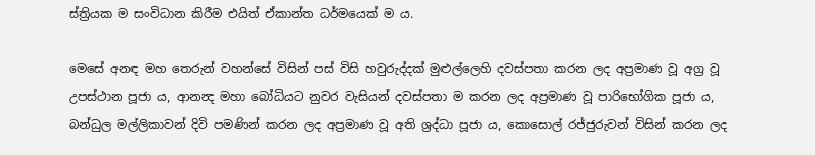ස්ත්‍රියක ම සංවිධාන කිරීම එයිත් ඒකාන්ත ධර්මයෙක් ම ය.

මෙසේ අනඳ මහ තෙරුන් වහන්සේ විසින් පස් විසි හවුරුද්දක් මුළුල්ලෙහි දවස්පතා කරන ලද අප්‍රමාණ වූ අග්‍ර වූ උපස්ථාන පූජා ය, ආනන්‍ද මහා බෝධියට නුවර වැසියන් දවස්පතා ම කරන ලද අප්‍රමාණ වූ පාරිභෝගික පූජා ය, බන්ධුල මල්ලිකාවන් දිවි පමණින් කරන ලද අප්‍රමාණ වූ අති ශ්‍රද්ධා පූජා ය, කොසොල් රජ්ජුරුවන් විසින් කරන ලද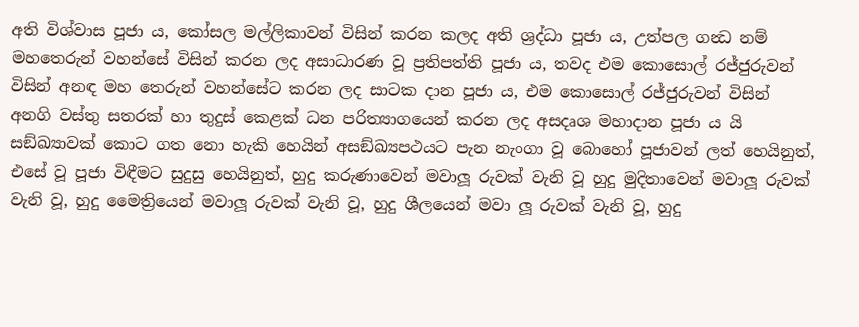අති විශ්වාස පූජා ය, කෝසල මල්ලිකාවන් විසින් කරන කලද අති ශ්‍රද්ධා පූජා ය, උත්පල ගන්‍ධ නම් මහතෙරුන් වහන්සේ විසින් කරන ලද අසාධාරණ වූ ප්‍රතිපත්ති පූජා ය, තවද එම කොසොල් රජ්ජුරුවන් විසින් අනඳ මහ තෙරුන් වහන්සේට කරන ලද සාටක දාන පූජා ය, එම කොසොල් රජ්ජුරුවන් විසින් අනගි වස්තු සතරක් හා තුදුස් කෙළක් ධන පරිත්‍යාගයෙන් කරන ලද අසදෘශ මහාදාන පූජා ය යි සඞ්ඛ්‍යාවක් කොට ගත නො හැකි හෙයින් අසඞ්ඛ්‍යපථයට පැන නැංගා වූ බොහෝ පූජාවන් ලත් හෙයිනුත්, එසේ වූ පූජා විඳීමට සුදුසු හෙයිනුත්, හුදු කරුණාවෙන් මවාලූ රුවක් වැනි වූ හුදු මුදිතාවෙන් මවාලූ රුවක් වැනි වූ, හුදු මෛත්‍රියෙන් මවාලූ රුවක් වැනි වූ, හුදු ශීලයෙන් මවා ලූ රුවක් වැනි වූ, හුදු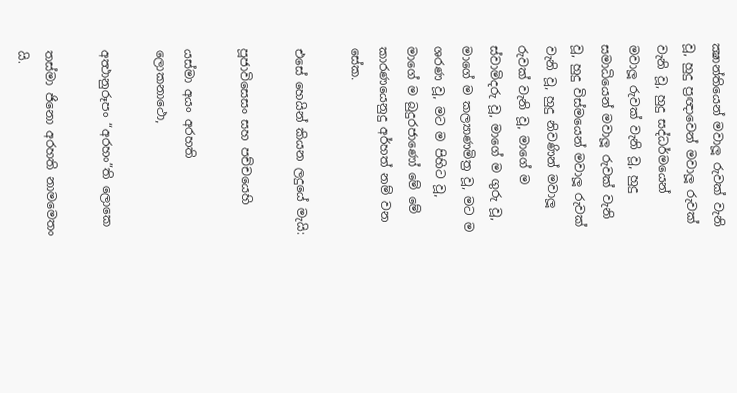ක්‍ෂාන්තියෙන් මවාලූ රුවක් වැනි වූ, හුදු ප්‍රඥාවෙන් මවාලූ රුවක් වැනි වූ, හුදු සද්ධර්මයෙන් මවාලූ රුවක් වැනි වූ, හුදු සමාධියෙන් මවාලූ රුවක් වැනි වූ, හුදු විස්මයෙන් මවාලූ රුවක් වැනි වූ, හුදු නිවණින් මවාලූ රුවක් වැනි වූ, මාගේ ම ස්වාමිදරු වූ, මාගේ ම ගුරු වූ, මාගේ ම කල්‍යාණමිත්‍ර වූ, මට ම ශරණ වූ, මට ම පිහිට වූ, මාගේ ම බුදුරජාණෝ මේ මේ කාරණයෙනුදු අර්හත් නම් වන සේක.

එසේ හෙයින් කියන ලදුයේ මැයි:

පූජාවිසෙසං සහ පච්චයෙහි

යස්මා අයං අරහති ලොකනාථො,

අත්‍ථානුරූපං “අරහං”ති ලොකෙ

තස්මා ජිනො අරහති නාමමෙතං යි.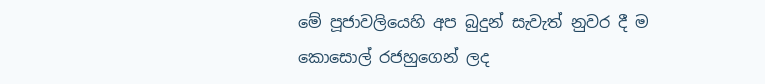මේ පූජාවලියෙහි අප බුදුන් සැවැත් නුවර දී ම කොසොල් රජහුගෙන් ලද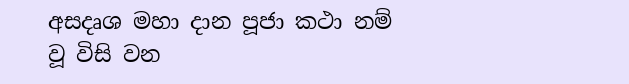අසදෘශ මහා දාන පූජා කථා නම් වූ විසි වන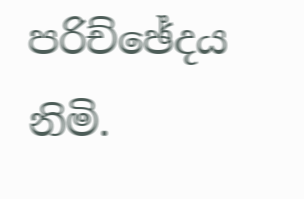පරිච්ඡේදය නිමි.